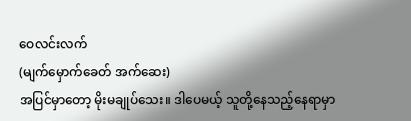ဝေလင်းလက်
(မျက်မှောက်ခေတ် အက်ဆေး)
အပြင်မှာတော့ မိုးမချုပ်သေး။ ဒါပေမယ့် သူတို့နေသည့်နေရာမှာ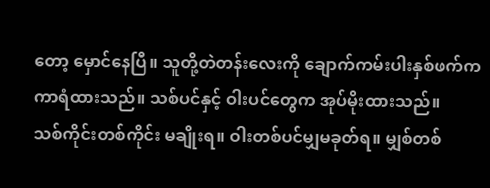တော့ မှောင်နေပြီ။ သူတို့တဲတန်းလေးကို ချောက်ကမ်းပါးနှစ်ဖက်က ကာရံထားသည်။ သစ်ပင်နှင့် ဝါးပင်တွေက အုပ်မိုးထားသည်။
သစ်ကိုင်းတစ်ကိုင်း မချိုးရ။ ဝါးတစ်ပင်မျှမခုတ်ရ။ မျှစ်တစ်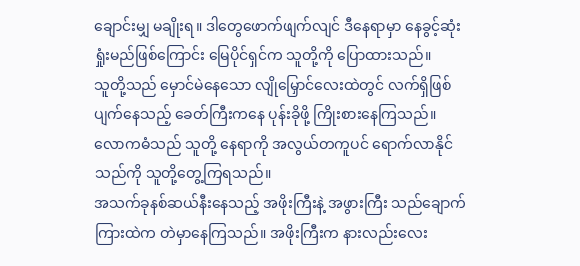ချောင်းမျှ မချိုးရ။ ဒါတွေဖောက်ဖျက်လျင် ဒီနေရာမှာ နေခွင့်ဆုံးရှုံးမည်ဖြစ်ကြောင်း မြေပိုင်ရှင်က သူတို့ကို ပြောထားသည်။
သူတို့သည် မှောင်မဲနေသော လျိုမြှောင်လေးထဲတွင် လက်ရှိဖြစ်ပျက်နေသည့် ခေတ်ကြီးကနေ ပုန်းခိုဖို့ ကြိုးစားနေကြသည်။ လောကဓံသည် သူတို့ နေရာကို အလွယ်တကူပင် ရောက်လာနိုင်သည်ကို သူတို့တွေ့ကြရသည်။
အသက်ခုနစ်ဆယ်နီးနေသည့် အဖိုးကြီးနဲ့ အဖွားကြီး သည်ချောက်ကြားထဲက တဲမှာနေကြသည်။ အဖိုးကြီးက နားလည်းလေး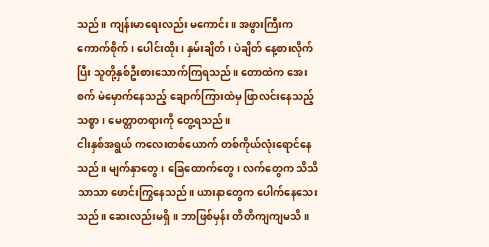သည်။ ကျန်းမာရေးလည်း မကောင်း။ အဖွားကြီးက ကောက်စိုက်၊ ပေါင်းထိုး၊ နှမ်းချိတ်၊ ပဲချိတ် နေ့စားလိုက်ပြီး သူတို့နှစ်ဦးစားသောက်ကြရသည်။ တောထဲက အေးစက် မဲမှောက်နေသည့် ချောက်ကြားထဲမှ ဖြာလင်းနေသည့် သစ္စာ၊ မေတ္တာတရားကို တွေ့ရသည်။
ငါးနှစ်အရွယ် ကလေးတစ်ယောက် တစ်ကိုယ်လုံးရောင်နေသည်။ မျက်နှာတွေ၊ ခြေထောက်တွေ၊ လက်တွေက သိသိသာသာ ဖောင်းကြွနေသည်။ ယားနာတွေက ပေါက်နေသေးသည်။ ဆေးလည်းမရှိ။ ဘာဖြစ်မှန်း တိတိကျကျမသိ။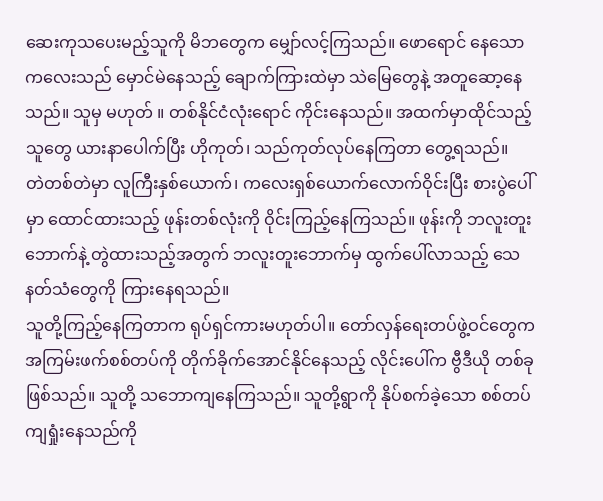ဆေးကုသပေးမည့်သူကို မိဘတွေက မျှော်လင့်ကြသည်။ ဖောရောင် နေသော ကလေးသည် မှောင်မဲနေသည့် ချောက်ကြားထဲမှာ သဲမြေတွေနဲ့ အတူဆော့နေသည်။ သူမှ မဟုတ် ။ တစ်နိုင်ငံလုံးရောင် ကိုင်းနေသည်။ အထက်မှာထိုင်သည့်သူတွေ ယားနာပေါက်ပြီး ဟိုကုတ်၊ သည်ကုတ်လုပ်နေကြတာ တွေ့ရသည်။
တဲတစ်တဲမှာ လူကြီးနှစ်ယောက်၊ ကလေးရှစ်ယောက်လောက်ဝိုင်းပြီး စားပွဲပေါ်မှာ ထောင်ထားသည့် ဖုန်းတစ်လုံးကို ဝိုင်းကြည့်နေကြသည်။ ဖုန်းကို ဘလူးတူးဘောက်နဲ့ တွဲထားသည့်အတွက် ဘလူးတူးဘောက်မှ ထွက်ပေါ်လာသည့် သေနတ်သံတွေကို ကြားနေရသည်။
သူတို့ကြည့်နေကြတာက ရုပ်ရှင်ကားမဟုတ်ပါ။ တော်လှန်ရေးတပ်ဖွဲ့ဝင်တွေက အကြမ်းဖက်စစ်တပ်ကို တိုက်ခိုက်အောင်နိုင်နေသည့် လိုင်းပေါ်က ဗွီဒီယို တစ်ခုဖြစ်သည်။ သူတို့ သဘောကျနေကြသည်။ သူတို့ရွာကို နိုပ်စက်ခဲ့သော စစ်တပ်ကျရှုံးနေသည်ကို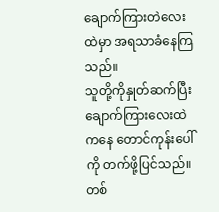ချောက်ကြားတဲလေးထဲမှာ အရသာခံနေကြသည်။
သူတို့ကိုနှုတ်ဆက်ပြီး ချောက်ကြားလေးထဲကနေ တောင်ကုန်းပေါ်ကို တက်ဖို့ပြင်သည်။ တစ်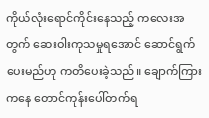ကိုယ်လုံးရောင်ကိုင်းနေသည့် ကလေးအတွက် ဆေးဝါးကုသမှုရအောင် ဆောင်ရွက်ပေးမည်ဟု ကတိပေးခဲ့သည်။ ချောက်ကြားကနေ တောင်ကုန်းပေါ်တက်ရ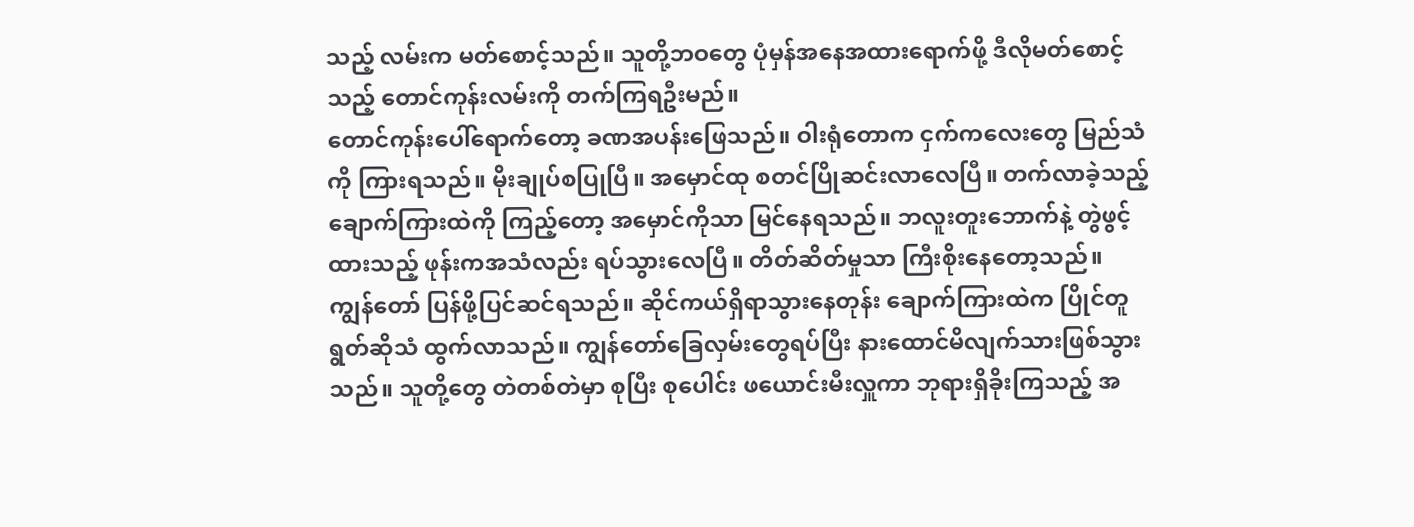သည့် လမ်းက မတ်စောင့်သည်။ သူတို့ဘဝတွေ ပုံမှန်အနေအထားရောက်ဖို့ ဒီလိုမတ်စောင့်သည့် တောင်ကုန်းလမ်းကို တက်ကြရဦးမည်။
တောင်ကုန်းပေါ်ရောက်တော့ ခဏအပန်းဖြေသည်။ ဝါးရုံတောက ငှက်ကလေးတွေ မြည်သံကို ကြားရသည်။ မိုးချုပ်စပြုပြီ။ အမှောင်ထု စတင်ပြိုဆင်းလာလေပြီ။ တက်လာခဲ့သည့် ချောက်ကြားထဲကို ကြည့်တော့ အမှောင်ကိုသာ မြင်နေရသည်။ ဘလူးတူးဘောက်နဲ့ တွဲဖွင့်ထားသည့် ဖုန်းကအသံလည်း ရပ်သွားလေပြီ။ တိတ်ဆိတ်မှုသာ ကြီးစိုးနေတော့သည်။
ကျွန်တော် ပြန်ဖို့ပြင်ဆင်ရသည်။ ဆိုင်ကယ်ရှိရာသွားနေတုန်း ချောက်ကြားထဲက ပြိုင်တူရွတ်ဆိုသံ ထွက်လာသည်။ ကျွန်တော်ခြေလှမ်းတွေရပ်ပြီး နားထောင်မိလျက်သားဖြစ်သွားသည်။ သူတို့တွေ တဲတစ်တဲမှာ စုပြီး စုပေါင်း ဖယောင်းမီးလှူကာ ဘုရားရှိခိုးကြသည့် အ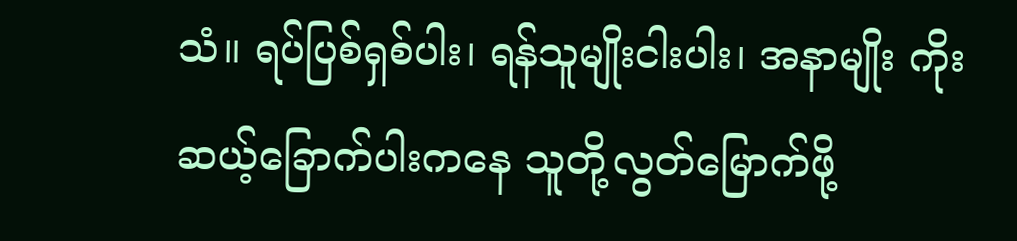သံ။ ရပ်ပြစ်ရှစ်ပါး၊ ရန်သူမျိုးငါးပါး၊ အနာမျိုး ကိုးဆယ့်ခြောက်ပါးကနေ သူတို့လွတ်မြောက်ဖို့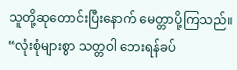သူတို့ဆုတောင်းပြီးနောက် မေတ္တာပို့ကြသည်။
“လုံးစုံများစွာ သတ္တဝါ ဘေးရန်ခပ်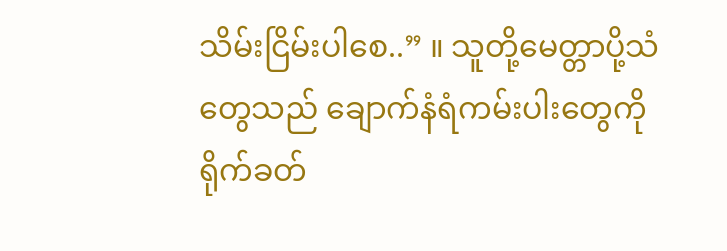သိမ်းငြိမ်းပါစေ..” ။ သူတို့မေတ္တာပို့သံတွေသည် ချောက်နံရံကမ်းပါးတွေကို ရိုက်ခတ်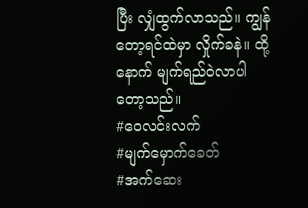ပြီး လျှံထွက်လာသည်။ ကျွန်တော့ရင်ထဲမှာ လှိုက်ခနဲ။ ထို့နောက် မျက်ရည်ဝဲလာပါတော့သည်။
#ဝေလင်းလက်
#မျက်မှောက်ခေတ်
#အက်ဆေး